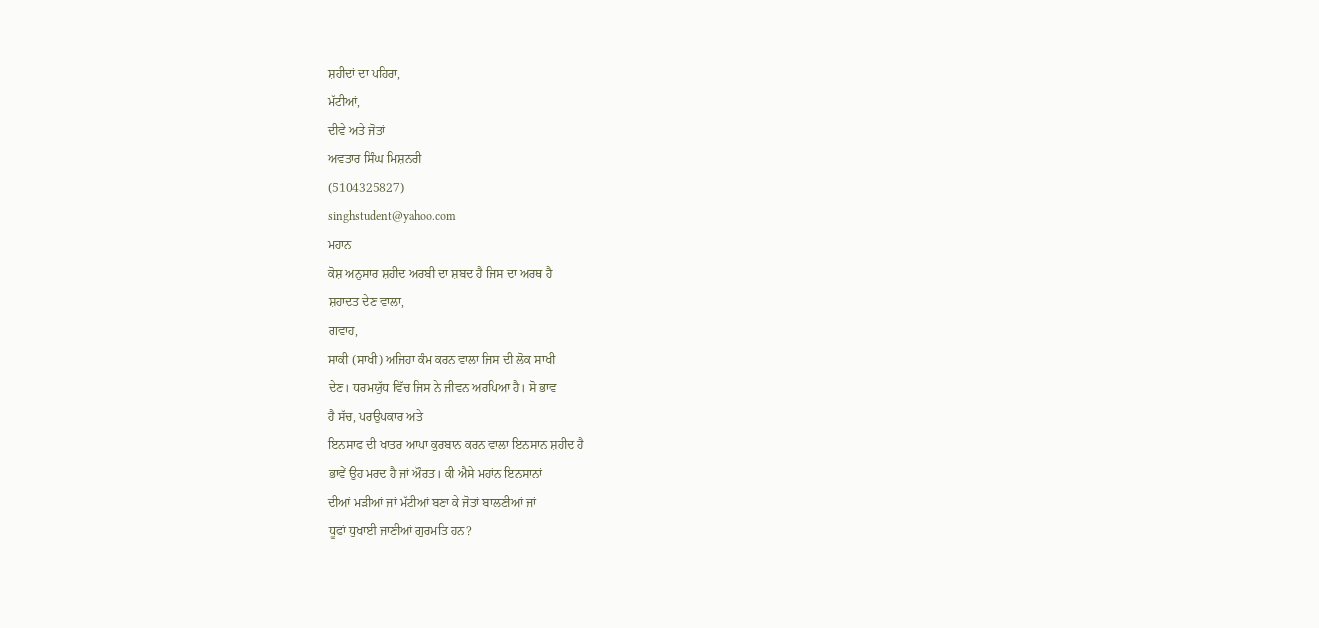ਸ਼ਹੀਦਾਂ ਦਾ ਪਹਿਰਾ,
ਮੱਟੀਆਂ,
ਦੀਵੇ ਅਤੇ ਜੋਤਾਂ
ਅਵਤਾਰ ਸਿੰਘ ਮਿਸ਼ਨਰੀ
(5104325827)
singhstudent@yahoo.com
ਮਹਾਨ
ਕੋਸ਼ ਅਨੁਸਾਰ ਸ਼ਹੀਦ ਅਰਬੀ ਦਾ ਸ਼ਬਦ ਹੈ ਜਿਸ ਦਾ ਅਰਥ ਹੈ
ਸ਼ਹਾਦਤ ਦੇਣ ਵਾਲਾ,
ਗਵਾਹ,
ਸਾਕੀ (ਸਾਖੀ) ਅਜਿਹਾ ਕੰਮ ਕਰਨ ਵਾਲਾ ਜਿਸ ਦੀ ਲੋਕ ਸਾਖੀ
ਦੇਣ। ਧਰਮਯੁੱਧ ਵਿੱਚ ਜਿਸ ਨੇ ਜੀਵਨ ਅਰਪਿਆ ਹੈ। ਸੋ ਭਾਵ
ਹੈ ਸੱਚ, ਪਰਉਪਕਾਰ ਅਤੇ
ਇਨਸਾਫ ਦੀ ਖਾਤਰ ਆਪਾ ਕੁਰਬਾਨ ਕਰਨ ਵਾਲਾ ਇਨਸਾਨ ਸ਼ਹੀਦ ਹੈ
ਭਾਵੇਂ ਉਹ ਮਰਦ ਹੈ ਜਾਂ ਔਰਤ। ਕੀ ਐਸੇ ਮਹਾਂਨ ਇਨਸਾਨਾਂ
ਦੀਆਂ ਮੜੀਆਂ ਜਾਂ ਮੱਟੀਆਂ ਬਣਾ ਕੇ ਜੋਤਾਂ ਬਾਲਣੀਆਂ ਜਾਂ
ਧੂਫਾਂ ਧੁਖਾਈ ਜਾਣੀਆਂ ਗੁਰਮਤਿ ਹਨ?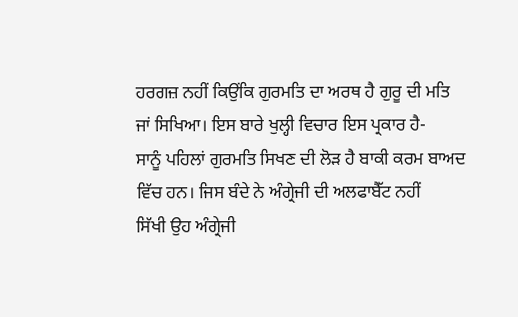ਹਰਗਜ਼ ਨਹੀਂ ਕਿਉਂਕਿ ਗੁਰਮਤਿ ਦਾ ਅਰਥ ਹੈ ਗੁਰੂ ਦੀ ਮਤਿ
ਜਾਂ ਸਿਖਿਆ। ਇਸ ਬਾਰੇ ਖੁਲ੍ਹੀ ਵਿਚਾਰ ਇਸ ਪ੍ਰਕਾਰ ਹੈ-
ਸਾਨੂੰ ਪਹਿਲਾਂ ਗੁਰਮਤਿ ਸਿਖਣ ਦੀ ਲੋੜ ਹੈ ਬਾਕੀ ਕਰਮ ਬਾਅਦ
ਵਿੱਚ ਹਨ। ਜਿਸ ਬੰਦੇ ਨੇ ਅੰਗ੍ਰੇਜੀ ਦੀ ਅਲਫਾਬੈੱਟ ਨਹੀਂ
ਸਿੱਖੀ ਉਹ ਅੰਗ੍ਰੇਜੀ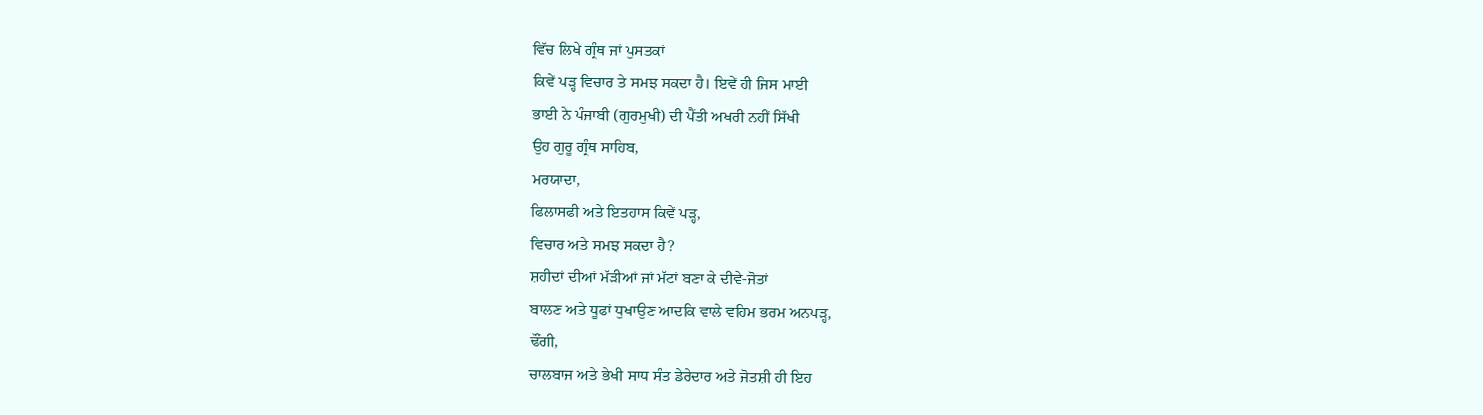ਵਿੱਚ ਲਿਖੇ ਗ੍ਰੰਥ ਜਾਂ ਪੁਸਤਕਾਂ
ਕਿਵੇਂ ਪੜ੍ਹ ਵਿਚਾਰ ਤੇ ਸਮਝ ਸਕਦਾ ਹੈ। ਇਵੇਂ ਹੀ ਜਿਸ ਮਾਈ
ਭਾਈ ਨੇ ਪੰਜਾਬੀ (ਗੁਰਮੁਖੀ) ਦੀ ਪੈਂਤੀ ਅਖਰੀ ਨਹੀਂ ਸਿੱਖੀ
ਉਹ ਗੁਰੂ ਗ੍ਰੰਥ ਸਾਹਿਬ,
ਮਰਯਾਦਾ,
ਫਿਲਾਸਫੀ ਅਤੇ ਇਤਹਾਸ ਕਿਵੇਂ ਪੜ੍ਹ,
ਵਿਚਾਰ ਅਤੇ ਸਮਝ ਸਕਦਾ ਹੈ?
ਸ਼ਹੀਦਾਂ ਦੀਆਂ ਮੱੜੀਆਂ ਜਾਂ ਮੱਟਾਂ ਬਣਾ ਕੇ ਦੀਵੇ-ਜੋਤਾਂ
ਬਾਲਣ ਅਤੇ ਧੂਫਾਂ ਧੁਖਾਉਣ ਆਦਕਿ ਵਾਲੇ ਵਹਿਮ ਭਰਮ ਅਨਪੜ੍ਹ,
ਢੌਂਗੀ,
ਚਾਲਬਾਜ ਅਤੇ ਭੇਖੀ ਸਾਧ ਸੰਤ ਡੇਰੇਦਾਰ ਅਤੇ ਜੋਤਸ਼ੀ ਹੀ ਇਹ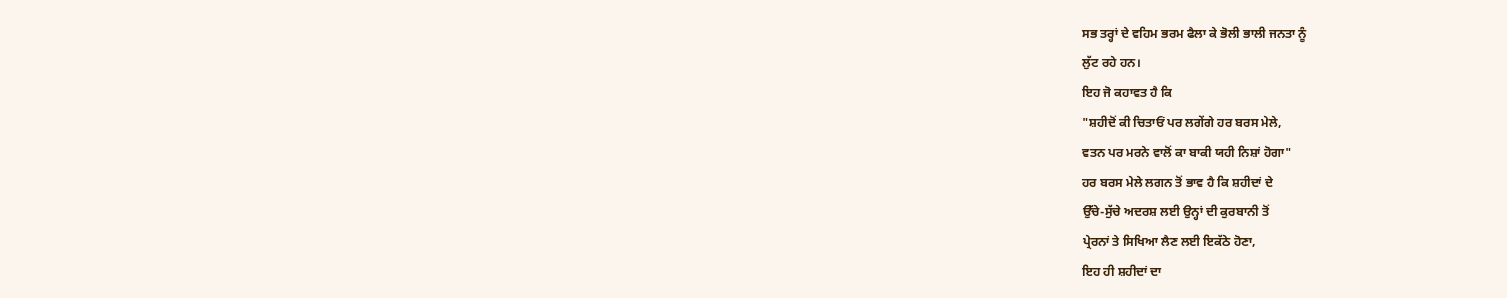ਸਭ ਤਰ੍ਹਾਂ ਦੇ ਵਹਿਮ ਭਰਮ ਫੈਲਾ ਕੇ ਭੋਲੀ ਭਾਲੀ ਜਨਤਾ ਨੂੰ
ਲੁੱਟ ਰਹੇ ਹਨ।
ਇਹ ਜੋ ਕਹਾਵਤ ਹੈ ਕਿ
"ਸ਼ਹੀਦੋਂ ਕੀ ਚਿਤਾਓਂ ਪਰ ਲਗੇਂਗੇ ਹਰ ਬਰਸ ਮੇਲੇ,
ਵਤਨ ਪਰ ਮਰਨੇ ਵਾਲੋਂ ਕਾ ਬਾਕੀ ਯਹੀ ਨਿਸ਼ਾਂ ਹੋਗਾ"
ਹਰ ਬਰਸ ਮੇਲੇ ਲਗਨ ਤੋਂ ਭਾਵ ਹੈ ਕਿ ਸ਼ਹੀਦਾਂ ਦੇ
ਉੱਚੇ-ਸੁੱਚੇ ਅਦਰਸ਼ ਲਈ ਉਨ੍ਹਾਂ ਦੀ ਕੁਰਬਾਨੀ ਤੋਂ
ਪ੍ਰੇਰਨਾਂ ਤੇ ਸਿਖਿਆ ਲੈਣ ਲਈ ਇਕੱਠੇ ਹੋਣਾ,
ਇਹ ਹੀ ਸ਼ਹੀਦਾਂ ਦਾ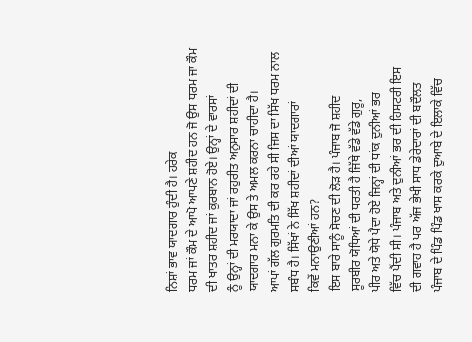ਨਿਸ਼ਾਂ ਭਾਵ ਯਾਦਗਾਰ ਹੁੰਦੀ ਹੈ। ਹਰੇਕ
ਧਰਮ ਜਾਂ ਕੌਮ ਦੇ ਆਪੋ ਆਪਣੇ ਸ਼ਹੀਦ ਹਨ ਜੋ ਉਸ ਧਰਮ ਜਾ ਕੌਮ
ਦੀ ਖਾਤਰ ਸ਼ਹੀਦ ਜਾਂ ਕੁਰਬਾਨ ਹੋਏ। ਉਨ੍ਹਾਂ ਦੇ ਵਾਰਸਾਂ
ਨੂੰ ਉਨ੍ਹਾਂ ਦੀ ਮਰਯਾਦਾ ਜਾਂ ਰਹੁਰੀਤ ਅਨੁਸਾਰ ਸ਼ਹੀਦਾਂ ਦੀ
ਯਾਦਗਾਰ ਮਨਾ ਕੇ ਉਸ ਤੇ ਅਮਲ ਕਰਨਾ ਚਾਹੀਦਾ ਹੈ।
ਆਪਾਂ ਗੱਲ ਗੁਰਮਤਿ ਦੀ ਕਰ ਰਹੇ ਸੀ ਜਿਸ ਦਾ ਸਿੱਖ ਧਰਮ ਨਾਲ
ਸਬੰਧ ਹੈ। ਸਿੱਖਾਂ ਨੇ ਸਿੱਖ ਸ਼ਹੀਦਾਂ ਦੀਆਂ ਯਾਦਗਾਰਾਂ
ਕਿਵੇਂ ਮਨਾਉਣੀਆਂ ਹਨ?
ਇਸ ਬਾਰੇ ਸਾਨੂੰ ਸੋਚਣ ਦੀ ਲੋੜ ਹੈ। ਪੰਜਾਬ ਜੋ ਸ਼ਹੀਦ
ਸੂਰਬੀਰ ਯੋਧਿਆਂ ਦੀ ਧਰਤੀ ਹੈ ਜਿੱਥੇ ਵੱਡੇ ਵੱਡੇ ਗੁਰੂ,
ਪੀਰ ਅਤੇ ਯੋਧੇ ਪੈਦਾ ਹੋਏ ਜਿਨ੍ਹਾਂ ਦੀ ਧਾਂਕ ਦੁਨੀਆਂ ਭਰ
ਵਿੱਚ ਪੈਂਦੀ ਸੀ। ਪੰਜਾਬ ਅਤੇ ਦੁਨੀਆਂ ਭਰ ਦੀ ਹਿਸਟਰੀ ਇਸ
ਦੀ ਗਵਾਹ ਹੈ ਪਰ ਅੱਜ ਭੇਖੀ ਸਾਧ ਡੇਰੇਦਾਰਾਂ ਦੀ ਬਦੌਲਤ
ਪੰਜਾਬ ਦੇ ਪਿੰਡ ਪਿੰਡ ਖਾਸ ਕਰਕੇ ਦੁਆਬੇ ਦੇ ਇਲਾਕੇ ਵਿੱਚ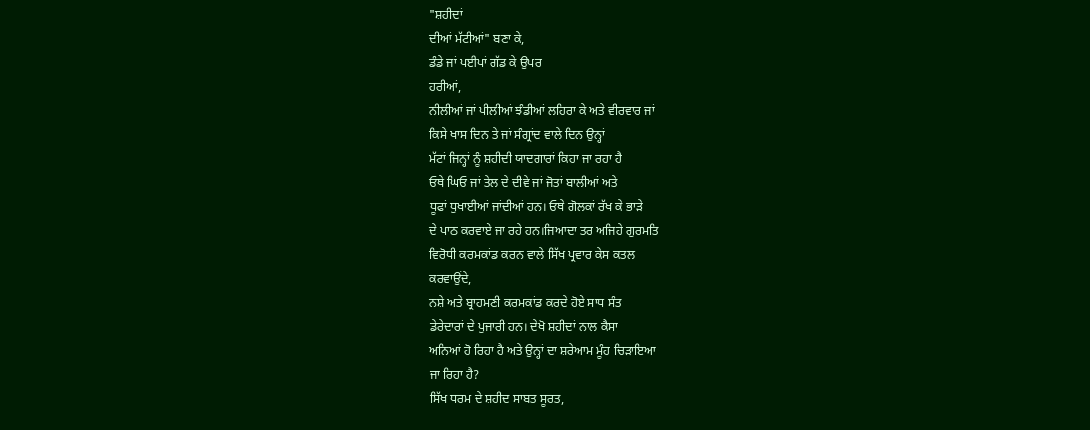"ਸ਼ਹੀਦਾਂ
ਦੀਆਂ ਮੱਟੀਆਂ" ਬਣਾ ਕੇ,
ਡੰਡੇ ਜਾਂ ਪਈਪਾਂ ਗੱਡ ਕੇ ਉਪਰ
ਹਰੀਆਂ,
ਨੀਲੀਆਂ ਜਾਂ ਪੀਲੀਆਂ ਝੰਡੀਆਂ ਲਹਿਰਾ ਕੇ ਅਤੇ ਵੀਰਵਾਰ ਜਾਂ
ਕਿਸੇ ਖਾਸ ਦਿਨ ਤੇ ਜਾਂ ਸੰਗ੍ਰਾਂਦ ਵਾਲੇ ਦਿਨ ਉਨ੍ਹਾਂ
ਮੱਟਾਂ ਜਿਨ੍ਹਾਂ ਨੂੰ ਸ਼ਹੀਦੀ ਯਾਦਗਾਰਾਂ ਕਿਹਾ ਜਾ ਰਹਾ ਹੈ
ਓਥੇ ਘਿਓ ਜਾਂ ਤੇਲ ਦੇ ਦੀਵੇ ਜਾਂ ਜੋਤਾਂ ਬਾਲੀਆਂ ਅਤੇ
ਧੂਫਾਂ ਧੁਖਾਈਆਂ ਜਾਂਦੀਆਂ ਹਨ। ਓਥੇ ਗੋਲਕਾਂ ਰੱਖ ਕੇ ਭਾੜੇ
ਦੇ ਪਾਠ ਕਰਵਾਏ ਜਾ ਰਹੇ ਹਨ।ਜਿਆਦਾ ਤਰ ਅਜਿਹੇ ਗੁਰਮਤਿ
ਵਿਰੋਧੀ ਕਰਮਕਾਂਡ ਕਰਨ ਵਾਲੇ ਸਿੱਖ ਪ੍ਰਵਾਰ ਕੇਸ ਕਤਲ
ਕਰਵਾਉਂਦੇ,
ਨਸ਼ੇ ਅਤੇ ਬ੍ਰਾਹਮਣੀ ਕਰਮਕਾਂਡ ਕਰਦੇ ਹੋਏ ਸਾਧ ਸੰਤ
ਡੇਰੇਦਾਰਾਂ ਦੇ ਪੁਜਾਰੀ ਹਨ। ਦੇਖੋ ਸ਼ਹੀਦਾਂ ਨਾਲ ਕੈਸਾ
ਅਨਿਆਂ ਹੋ ਰਿਹਾ ਹੈ ਅਤੇ ਉਨ੍ਹਾਂ ਦਾ ਸ਼ਰੇਆਮ ਮੂੰਹ ਚਿੜਾਇਆ
ਜਾ ਰਿਹਾ ਹੈ?
ਸਿੱਖ ਧਰਮ ਦੇ ਸ਼ਹੀਦ ਸਾਬਤ ਸੂਰਤ,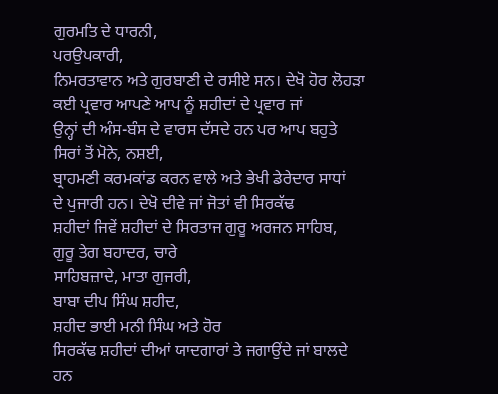ਗੁਰਮਤਿ ਦੇ ਧਾਰਨੀ,
ਪਰਉਪਕਾਰੀ,
ਨਿਮਰਤਾਵਾਨ ਅਤੇ ਗੁਰਬਾਣੀ ਦੇ ਰਸੀਏ ਸਨ। ਦੇਖੋ ਹੋਰ ਲੋਹੜਾ
ਕਈ ਪ੍ਰਵਾਰ ਆਪਣੇ ਆਪ ਨੂੰ ਸ਼ਹੀਦਾਂ ਦੇ ਪ੍ਰਵਾਰ ਜਾਂ
ਉਨ੍ਹਾਂ ਦੀ ਅੰਸ-ਬੰਸ ਦੇ ਵਾਰਸ ਦੱਸਦੇ ਹਨ ਪਰ ਆਪ ਬਹੁਤੇ
ਸਿਰਾਂ ਤੋਂ ਮੋਨੇ, ਨਸ਼ਈ,
ਬ੍ਰਾਹਮਣੀ ਕਰਮਕਾਂਡ ਕਰਨ ਵਾਲੇ ਅਤੇ ਭੇਖੀ ਡੇਰੇਦਾਰ ਸਾਧਾਂ
ਦੇ ਪੁਜਾਰੀ ਹਨ। ਦੇਖੋ ਦੀਵੇ ਜਾਂ ਜੋਤਾਂ ਵੀ ਸਿਰਕੱਢ
ਸ਼ਹੀਦਾਂ ਜਿਵੇਂ ਸ਼ਹੀਦਾਂ ਦੇ ਸਿਰਤਾਜ ਗੁਰੂ ਅਰਜਨ ਸਾਹਿਬ,
ਗੁਰੂ ਤੇਗ ਬਹਾਦਰ, ਚਾਰੇ
ਸਾਹਿਬਜ਼ਾਦੇ, ਮਾਤਾ ਗੁਜਰੀ,
ਬਾਬਾ ਦੀਪ ਸਿੰਘ ਸ਼ਹੀਦ,
ਸ਼ਹੀਦ ਭਾਈ ਮਨੀ ਸਿੰਘ ਅਤੇ ਹੋਰ
ਸਿਰਕੱਢ ਸ਼ਹੀਦਾਂ ਦੀਆਂ ਯਾਦਗਾਰਾਂ ਤੇ ਜਗਾਉਂਦੇ ਜਾਂ ਬਾਲਦੇ
ਹਨ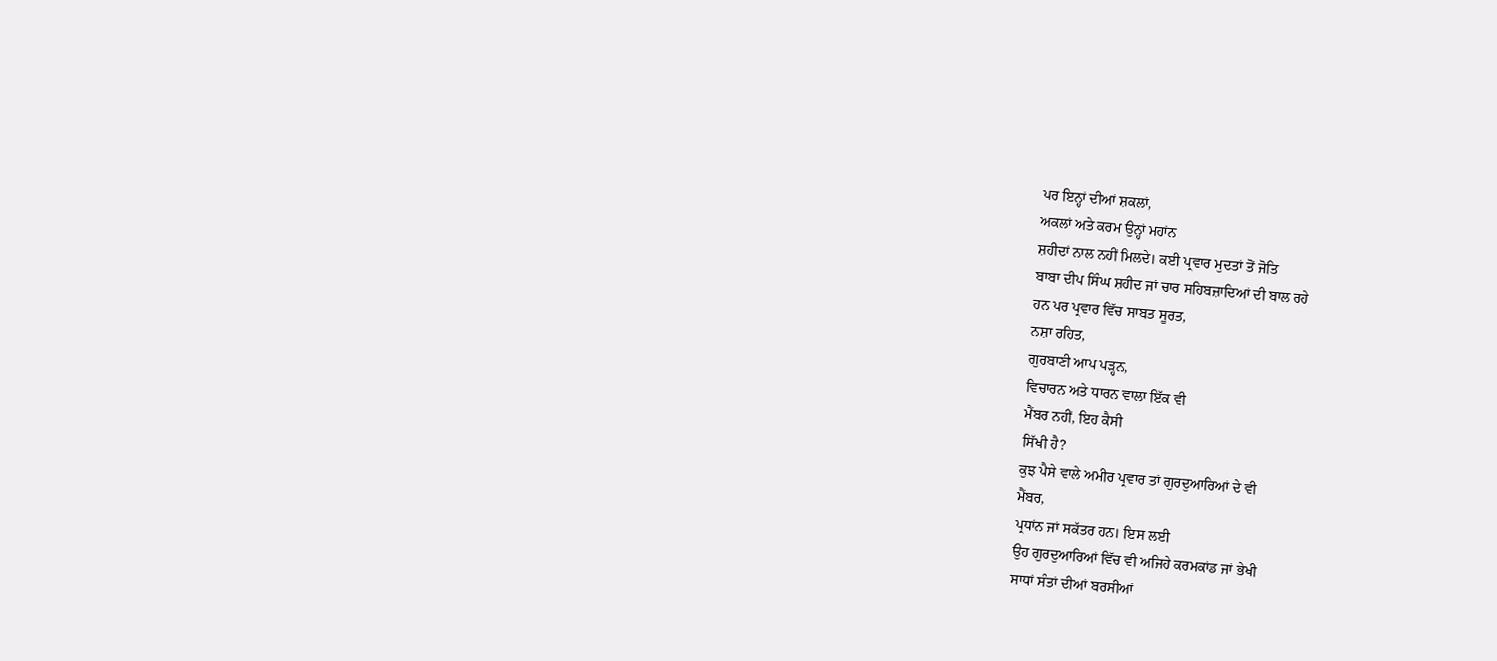ਪਰ ਇਨ੍ਹਾਂ ਦੀਆਂ ਸ਼ਕਲਾਂ,
ਅਕਲਾਂ ਅਤੇ ਕਰਮ ਉਨ੍ਹਾਂ ਮਹਾਂਨ
ਸ਼ਹੀਦਾਂ ਨਾਲ ਨਹੀਂ ਮਿਲਦੇ। ਕਈ ਪ੍ਰਵਾਰ ਮੁਦਤਾਂ ਤੋਂ ਜੋਤਿ
ਬਾਬਾ ਦੀਪ ਸਿੰਘ ਸ਼ਹੀਦ ਜਾਂ ਚਾਰ ਸਹਿਬਜ਼ਾਦਿਆਂ ਦੀ ਬਾਲ ਰਹੇ
ਹਨ ਪਰ ਪ੍ਰਵਾਰ ਵਿੱਚ ਸਾਬਤ ਸੂਰਤ,
ਨਸ਼ਾ ਰਹਿਤ,
ਗੁਰਬਾਣੀ ਆਪ ਪੜ੍ਹਨ,
ਵਿਚਾਰਨ ਅਤੇ ਧਾਰਨ ਵਾਲਾ ਇੱਕ ਵੀ
ਮੈਂਬਰ ਨਹੀਂ, ਇਹ ਕੈਸੀ
ਸਿੱਖੀ ਹੈ?
ਕੁਝ ਪੈਸੇ ਵਾਲੇ ਅਮੀਰ ਪ੍ਰਵਾਰ ਤਾਂ ਗੁਰਦੁਆਰਿਆਂ ਦੇ ਵੀ
ਮੈਂਬਰ,
ਪ੍ਰਧਾਂਨ ਜਾਂ ਸਕੱਤਰ ਹਨ। ਇਸ ਲਈ
ਉਹ ਗੁਰਦੁਆਰਿਆਂ ਵਿੱਚ ਵੀ ਅਜਿਹੇ ਕਰਮਕਾਂਡ ਜਾਂ ਭੇਖੀ
ਸਾਧਾਂ ਸੰਤਾਂ ਦੀਆਂ ਬਰਸੀਆਂ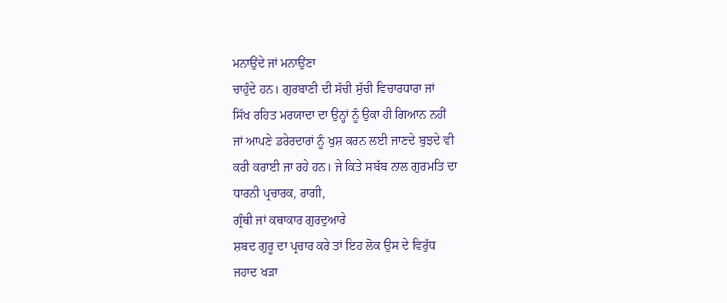ਮਨਾਉਂਦੇ ਜਾਂ ਮਨਾਉਂਣਾ
ਚਾਹੁੰਦੇ ਹਨ। ਗੁਰਬਾਣੀ ਦੀ ਸੱਚੀ ਸੁੱਚੀ ਵਿਚਾਰਧਾਰਾ ਜਾਂ
ਸਿੱਖ ਰਹਿਤ ਮਰਯਾਦਾ ਦਾ ਉਨ੍ਹਾਂ ਨੂੰ ਉਕਾ ਹੀ ਗਿਆਨ ਨਹੀਂ
ਜਾਂ ਆਪਣੇ ਡਰੇਰਦਾਰਾਂ ਨੂੰ ਖੁਸ਼ ਕਰਨ ਲਈ ਜਾਣਦੇ ਬੁਝਦੇ ਵੀ
ਕਰੀ ਕਰਾਈ ਜਾ ਰਹੇ ਹਨ। ਜੇ ਕਿਤੇ ਸਬੱਬ ਨਾਲ ਗੁਰਮਤਿ ਦਾ
ਧਾਰਨੀ ਪ੍ਰਚਾਰਕ, ਰਾਗੀ,
ਗ੍ਰੰਥੀ ਜਾਂ ਕਥਾਕਾਰ ਗੁਰਦੁਆਰੇ
ਸ਼ਬਦ ਗੁਰੂ ਦਾ ਪ੍ਰਚਾਰ ਕਰੇ ਤਾਂ ਇਹ ਲੋਕ ਉਸ ਦੇ ਵਿਰੁੱਧ
ਜਹਾਦ ਖੜਾ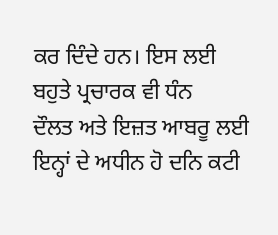ਕਰ ਦਿੰਦੇ ਹਨ। ਇਸ ਲਈ ਬਹੁਤੇ ਪ੍ਰਚਾਰਕ ਵੀ ਧੰਨ
ਦੌਲਤ ਅਤੇ ਇਜ਼ਤ ਆਬਰੂ ਲਈ ਇਨ੍ਹਾਂ ਦੇ ਅਧੀਨ ਹੋ ਦਨਿ ਕਟੀ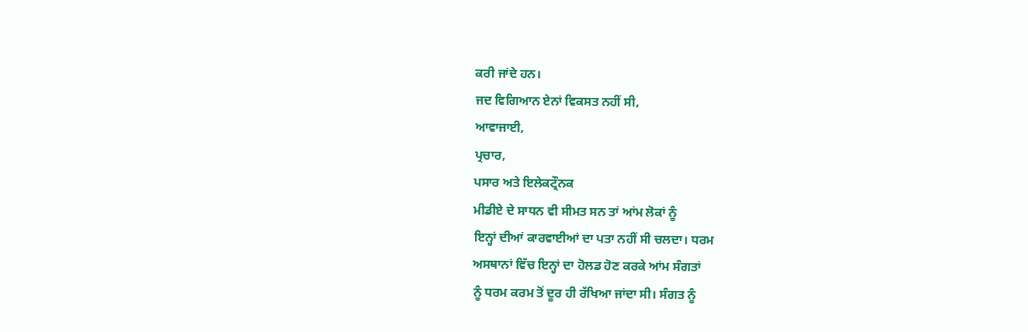ਕਰੀ ਜਾਂਦੇ ਹਨ।
ਜਦ ਵਿਗਿਆਨ ਏਨਾਂ ਵਿਕਸਤ ਨਹੀਂ ਸੀ,
ਆਵਾਜਾਈ,
ਪ੍ਰਚਾਰ,
ਪਸਾਰ ਅਤੇ ਇਲੇਕਟ੍ਰੌਨਕ
ਮੀਡੀਏ ਦੇ ਸਾਧਨ ਵੀ ਸੀਮਤ ਸਨ ਤਾਂ ਆਂਮ ਲੋਕਾਂ ਨੂੰ
ਇਨ੍ਹਾਂ ਦੀਆਂ ਕਾਰਵਾਈਆਂ ਦਾ ਪਤਾ ਨਹੀਂ ਸੀ ਚਲਦਾ। ਧਰਮ
ਅਸਥਾਨਾਂ ਵਿੱਚ ਇਨ੍ਹਾਂ ਦਾ ਹੋਲਡ ਹੋਣ ਕਰਕੇ ਆਂਮ ਸੰਗਤਾਂ
ਨੂੰ ਧਰਮ ਕਰਮ ਤੋਂ ਦੂਰ ਹੀ ਰੱਖਿਆ ਜਾਂਦਾ ਸੀ। ਸੰਗਤ ਨੂੰ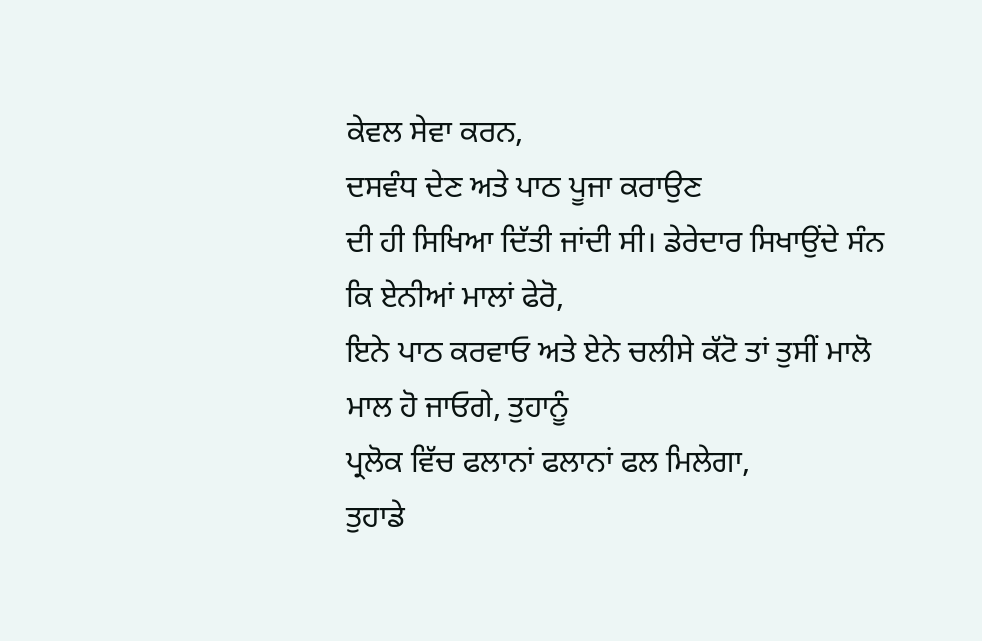ਕੇਵਲ ਸੇਵਾ ਕਰਨ,
ਦਸਵੰਧ ਦੇਣ ਅਤੇ ਪਾਠ ਪੂਜਾ ਕਰਾਉਣ
ਦੀ ਹੀ ਸਿਖਿਆ ਦਿੱਤੀ ਜਾਂਦੀ ਸੀ। ਡੇਰੇਦਾਰ ਸਿਖਾਉਂਦੇ ਸੰਨ
ਕਿ ਏਨੀਆਂ ਮਾਲਾਂ ਫੇਰੋ,
ਇਨੇ ਪਾਠ ਕਰਵਾਓ ਅਤੇ ਏਨੇ ਚਲੀਸੇ ਕੱਟੋ ਤਾਂ ਤੁਸੀਂ ਮਾਲੋ
ਮਾਲ ਹੋ ਜਾਓਗੇ, ਤੁਹਾਨੂੰ
ਪ੍ਰਲੋਕ ਵਿੱਚ ਫਲਾਨਾਂ ਫਲਾਨਾਂ ਫਲ ਮਿਲੇਗਾ,
ਤੁਹਾਡੇ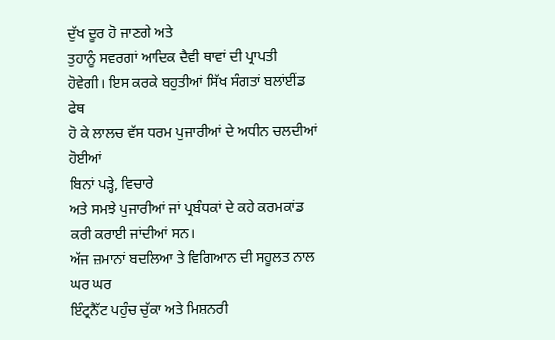ਦੁੱਖ ਦੂਰ ਹੋ ਜਾਣਗੇ ਅਤੇ
ਤੁਹਾਨੂੰ ਸਵਰਗਾਂ ਆਦਿਕ ਦੈਵੀ ਥਾਵਾਂ ਦੀ ਪ੍ਰਾਪਤੀ
ਹੋਵੇਗੀ। ਇਸ ਕਰਕੇ ਬਹੁਤੀਆਂ ਸਿੱਖ ਸੰਗਤਾਂ ਬਲਾਂਈਂਡ ਫੇਥ
ਹੋ ਕੇ ਲਾਲਚ ਵੱਸ ਧਰਮ ਪੁਜਾਰੀਆਂ ਦੇ ਅਧੀਨ ਚਲਦੀਆਂ ਹੋਈਆਂ
ਬਿਨਾਂ ਪੜ੍ਹੇ, ਵਿਚਾਰੇ
ਅਤੇ ਸਮਝੇ ਪੁਜਾਰੀਆਂ ਜਾਂ ਪ੍ਰਬੰਧਕਾਂ ਦੇ ਕਹੇ ਕਰਮਕਾਂਡ
ਕਰੀ ਕਰਾਈ ਜਾਂਦੀਆਂ ਸਨ।
ਅੱਜ ਜ਼ਮਾਨਾਂ ਬਦਲਿਆ ਤੇ ਵਿਗਿਆਨ ਦੀ ਸਹੂਲਤ ਨਾਲ ਘਰ ਘਰ
ਇੰਟ੍ਰਨੈੱਟ ਪਹੁੰਚ ਚੁੱਕਾ ਅਤੇ ਮਿਸ਼ਨਰੀ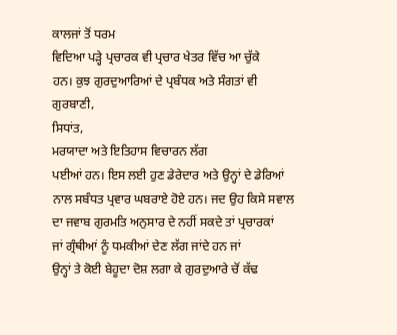ਕਾਲਜਾਂ ਤੋਂ ਧਰਮ
ਵਿਦਿਆ ਪੜ੍ਹੇ ਪ੍ਰਚਾਰਕ ਵੀ ਪ੍ਰਚਾਰ ਖੇਤਰ ਵਿੱਚ ਆ ਚੁੱਕੇ
ਹਨ। ਕੁਝ ਗੁਰਦੁਆਰਿਆਂ ਦੇ ਪ੍ਰਬੰਧਕ ਅਤੇ ਸੰਗਤਾਂ ਵੀ
ਗੁਰਬਾਣੀ,
ਸਿਧਾਂਤ,
ਮਰਯਾਦਾ ਅਤੇ ਇਤਿਹਾਸ ਵਿਚਾਰਨ ਲੱਗ
ਪਈਆਂ ਹਨ। ਇਸ ਲਈ ਹੁਣ ਡੇਰੇਦਾਰ ਅਤੇ ਉਨ੍ਹਾਂ ਦੇ ਡੇਰਿਆਂ
ਨਾਲ ਸਬੰਧਤ ਪ੍ਰਵਾਰ ਘਬਰਾਏ ਹੋਏ ਹਨ। ਜਦ ਉਹ ਕਿਸੇ ਸਵਾਲ
ਦਾ ਜਵਾਬ ਗੁਰਮਤਿ ਅਨੁਸਾਰ ਦੇ ਨਹੀਂ ਸਕਦੇ ਤਾਂ ਪ੍ਰਚਾਰਕਾਂ
ਜਾਂ ਗ੍ਰੰਥੀਆਂ ਨੂੰ ਧਮਕੀਆਂ ਦੇਣ ਲੱਗ ਜਾਂਦੇ ਹਨ ਜਾਂ
ਉਨ੍ਹਾਂ ਤੇ ਕੋਈ ਬੇਹੂਦਾ ਦੋਸ਼ ਲਗਾ ਕੇ ਗੁਰਦੁਆਰੇ ਚੋਂ ਕੱਢ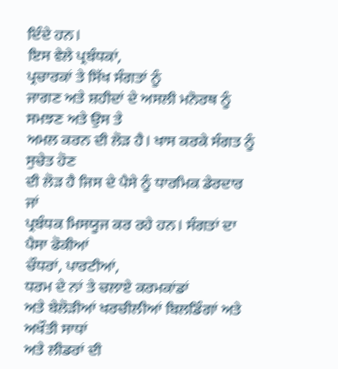ਦਿੰਦੇ ਹਨ।
ਇਸ ਵੇਲੇ ਪ੍ਰਬੰਧਕਾਂ,
ਪ੍ਰਚਾਰਕਾਂ ਤੇ ਸਿੱਖ ਸੰਗਤਾਂ ਨੂੰ
ਜਾਗਣ ਅਤੇ ਸ਼ਹੀਦਾਂ ਦੇ ਅਸਲੀ ਮਨੋਰਥ ਨੂੰ ਸਮਝਣ ਅਤੇ ਉਸ ਤੇ
ਅਮਲ ਕਰਨ ਦੀ ਲੋੜ ਹੈ। ਖਾਸ ਕਰਕੇ ਸੰਗਤ ਨੂੰ ਸੁਚੇਤ ਹੋਣ
ਦੀ ਲੋੜ ਹੈ ਜਿਸ ਦੇ ਪੈਸੇ ਨੂੰ ਧਾਰਮਿਕ ਡੇਰਦਾਰ ਜਾਂ
ਪ੍ਰਬੰਧਕ ਮਿਸਯੂਜ ਕਰ ਰਹੇ ਹਨ। ਸੰਗਤਾਂ ਦਾ ਪੈਸਾ ਫੋਕੀਆਂ
ਚੌਧਰਾਂ, ਪਾਰਟੀਆਂ,
ਧਰਮ ਦੇ ਨਾਂ ਤੇ ਚਲਾਏ ਕਰਮਕਾਂਡਾਂ
ਅਤੇ ਬੇਲੋੜੀਆਂ ਖਰਚੀਲੀਆਂ ਬਿਲਡਿੰਗਾਂ ਅਤੇ ਅਖੌਤੀ ਸਾਧਾਂ
ਅਤੇ ਲੀਡਰਾਂ ਦੀ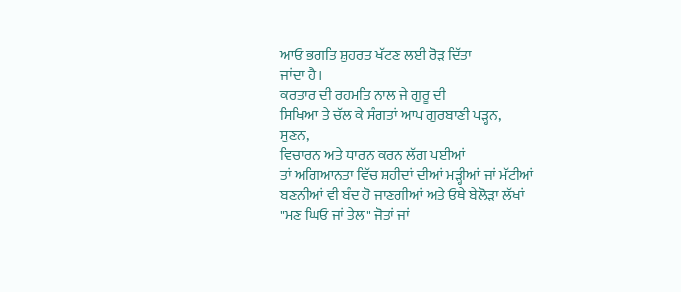ਆਓ ਭਗਤਿ ਸ਼ੁਹਰਤ ਖੱਟਣ ਲਈ ਰੋੜ ਦਿੱਤਾ
ਜਾਂਦਾ ਹੈ।
ਕਰਤਾਰ ਦੀ ਰਹਮਤਿ ਨਾਲ ਜੇ ਗੁਰੂ ਦੀ
ਸਿਖਿਆ ਤੇ ਚੱਲ ਕੇ ਸੰਗਤਾਂ ਆਪ ਗੁਰਬਾਣੀ ਪੜ੍ਹਨ,
ਸੁਣਨ,
ਵਿਚਾਰਨ ਅਤੇ ਧਾਰਨ ਕਰਨ ਲੱਗ ਪਈਆਂ
ਤਾਂ ਅਗਿਆਨਤਾ ਵਿੱਚ ਸ਼ਹੀਦਾਂ ਦੀਆਂ ਮੜ੍ਹੀਆਂ ਜਾਂ ਮੱਟੀਆਂ
ਬਣਨੀਆਂ ਵੀ ਬੰਦ ਹੋ ਜਾਣਗੀਆਂ ਅਤੇ ਓਥੇ ਬੇਲੋੜਾ ਲੱਖਾਂ
"ਮਣ ਘਿਓ ਜਾਂ ਤੇਲ" ਜੋਤਾਂ ਜਾਂ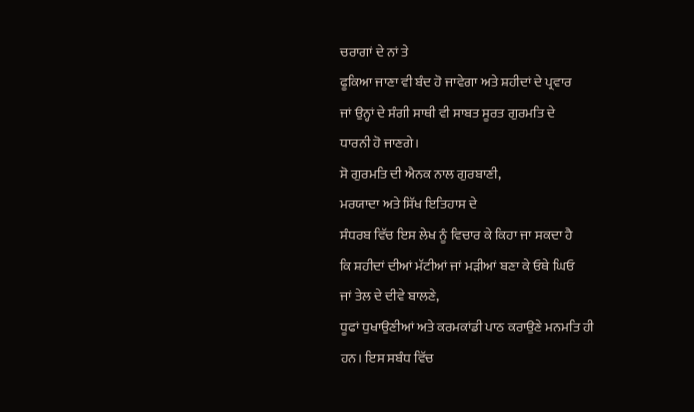ਚਰਾਗਾਂ ਦੇ ਨਾਂ ਤੇ
ਫੂਕਿਆ ਜਾਣਾ ਵੀ ਬੰਦ ਹੋ ਜਾਵੇਗਾ ਅਤੇ ਸ਼ਹੀਦਾਂ ਦੇ ਪ੍ਰਵਾਰ
ਜਾਂ ਉਨ੍ਹਾਂ ਦੇ ਸੰਗੀ ਸਾਥੀ ਵੀ ਸਾਬਤ ਸੂਰਤ ਗੁਰਮਤਿ ਦੇ
ਧਾਰਨੀ ਹੋ ਜਾਣਗੇ।
ਸੋ ਗੁਰਮਤਿ ਦੀ ਐਨਕ ਨਾਲ ਗੁਰਬਾਣੀ,
ਮਰਯਾਦਾ ਅਤੇ ਸਿੱਖ ਇਤਿਹਾਸ ਦੇ
ਸੰਧਰਬ ਵਿੱਚ ਇਸ ਲੇਖ ਨੂੰ ਵਿਚਾਰ ਕੇ ਕਿਹਾ ਜਾ ਸਕਦਾ ਹੈ
ਕਿ ਸ਼ਹੀਦਾਂ ਦੀਆਂ ਮੱਟੀਆਂ ਜਾਂ ਮੜੀਆਂ ਬਣਾ ਕੇ ਓਥੇ ਘਿਓ
ਜਾਂ ਤੇਲ ਦੇ ਦੀਵੇ ਬਾਲਣੇ,
ਧੂਫਾਂ ਧੁਖਾਉਣੀਆਂ ਅਤੇ ਕਰਮਕਾਂਡੀ ਪਾਠ ਕਰਾਉਣੇ ਮਨਮਤਿ ਹੀ
ਹਨ। ਇਸ ਸਬੰਧ ਵਿੱਚ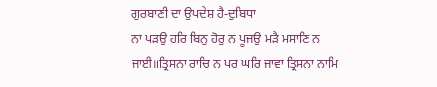ਗੁਰਬਾਣੀ ਦਾ ਉਪਦੇਸ਼ ਹੈ-ਦੁਬਿਧਾ
ਨਾ ਪੜਉ ਹਰਿ ਬਿਨੁ ਹੋਰੁ ਨ ਪੂਜਉ ਮੜੈ ਮਸਾਣਿ ਨ
ਜਾਈ॥ਤ੍ਰਿਸਨਾ ਰਾਚਿ ਨ ਪਰ ਘਰਿ ਜਾਵਾ ਤ੍ਰਿਸਨਾ ਨਾਮਿ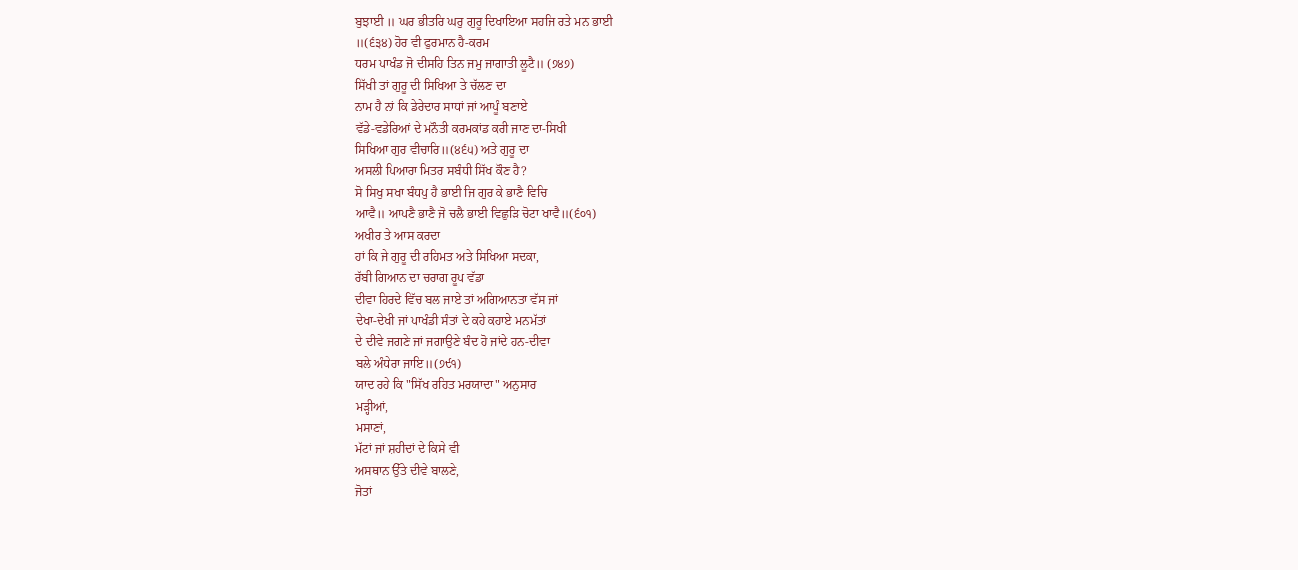ਬੁਝਾਈ ॥ ਘਰ ਭੀਤਰਿ ਘਰੁ ਗੁਰੂ ਦਿਖਾਇਆ ਸਹਜਿ ਰਤੇ ਮਨ ਭਾਈ
॥(੬੩੪) ਹੋਰ ਵੀ ਫੁਰਮਾਨ ਹੈ-ਕਰਮ
ਧਰਮ ਪਾਖੰਡ ਜੋ ਦੀਸਹਿ ਤਿਨ ਜਮੁ ਜਾਗਾਤੀ ਲੂਟੈ॥ (੭੪੭)
ਸਿੱਖੀ ਤਾਂ ਗੁਰੂ ਦੀ ਸਿਖਿਆ ਤੇ ਚੱਲਣ ਦਾ
ਨਾਮ ਹੈ ਨਾਂ ਕਿ ਡੇਰੇਦਾਰ ਸਾਧਾਂ ਜਾਂ ਆਪੂੰ ਬਣਾਏ
ਵੱਡੇ-ਵਡੇਰਿਆਂ ਦੇ ਮਨੌਤੀ ਕਰਮਕਾਂਡ ਕਰੀ ਜਾਣ ਦਾ-ਸਿਖੀ
ਸਿਖਿਆ ਗੁਰ ਵੀਚਾਰਿ॥(੪੬੫) ਅਤੇ ਗੁਰੂ ਦਾ
ਅਸਲੀ ਪਿਆਰਾ ਮਿਤਰ ਸਬੰਧੀ ਸਿੱਖ ਕੌਣ ਹੈ?
ਸੋ ਸਿਖੁ ਸਖਾ ਬੰਧਪੁ ਹੈ ਭਾਈ ਜਿ ਗੁਰ ਕੇ ਭਾਣੈ ਵਿਚਿ
ਆਵੈ॥ ਆਪਣੈ ਭਾਣੈ ਜੋ ਚਲੈ ਭਾਈ ਵਿਛੁੜਿ ਚੋਟਾ ਖਾਵੈ॥(੬੦੧)
ਅਖੀਰ ਤੇ ਆਸ ਕਰਦਾ
ਹਾਂ ਕਿ ਜੇ ਗੁਰੂ ਦੀ ਰਹਿਮਤ ਅਤੇ ਸਿਖਿਆ ਸਦਕਾ,
ਰੱਬੀ ਗਿਆਨ ਦਾ ਚਰਾਗ ਰੂਪ ਵੱਡਾ
ਦੀਵਾ ਹਿਰਦੇ ਵਿੱਚ ਬਲ ਜਾਏ ਤਾਂ ਅਗਿਆਨਤਾ ਵੱਸ ਜਾਂ
ਦੇਖਾ-ਦੇਖੀ ਜਾਂ ਪਾਖੰਡੀ ਸੰਤਾਂ ਦੇ ਕਹੇ ਕਹਾਏ ਮਨਮੱਤਾਂ
ਦੇ ਦੀਵੇ ਜਗਣੇ ਜਾਂ ਜਗਾਉਣੇ ਬੰਦ ਹੋ ਜਾਂਦੇ ਹਨ-ਦੀਵਾ
ਬਲੇ ਅੰਧੇਰਾ ਜਾਇ॥(੭੯੧)
ਯਾਦ ਰਹੇ ਕਿ "ਸਿੱਖ ਰਹਿਤ ਮਰਯਾਦਾ" ਅਨੁਸਾਰ
ਮੜ੍ਹੀਆਂ,
ਮਸਾਣਾਂ,
ਮੱਟਾਂ ਜਾਂ ਸ਼ਹੀਦਾਂ ਦੇ ਕਿਸੇ ਵੀ
ਅਸਥਾਨ ਉੱਤੇ ਦੀਵੇ ਬਾਲਣੇ,
ਜੋਤਾਂ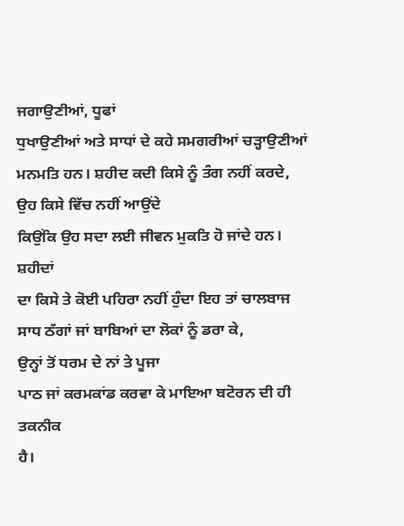ਜਗਾਉਣੀਆਂ, ਧੂਫਾਂ
ਧੁਖਾਉਣੀਆਂ ਅਤੇ ਸਾਧਾਂ ਦੇ ਕਹੇ ਸਮਗਰੀਆਂ ਚੜ੍ਹਾਉਣੀਆਂ
ਮਨਮਤਿ ਹਨ। ਸ਼ਹੀਦ ਕਦੀ ਕਿਸੇ ਨੂੰ ਤੰਗ ਨਹੀਂ ਕਰਦੇ,
ਉਹ ਕਿਸੇ ਵਿੱਚ ਨਹੀਂ ਆਉਂਦੇ
ਕਿਉਂਕਿ ਉਹ ਸਦਾ ਲਈ ਜੀਵਨ ਮੁਕਤਿ ਹੋ ਜਾਂਦੇ ਹਨ। ਸ਼ਹੀਦਾਂ
ਦਾ ਕਿਸੇ ਤੇ ਕੋਈ ਪਹਿਰਾ ਨਹੀਂ ਹੁੰਦਾ ਇਹ ਤਾਂ ਚਾਲਬਾਜ
ਸਾਧ ਠੱਗਾਂ ਜਾਂ ਬਾਬਿਆਂ ਦਾ ਲੋਕਾਂ ਨੂੰ ਡਰਾ ਕੇ,
ਉਨ੍ਹਾਂ ਤੋਂ ਧਰਮ ਦੇ ਨਾਂ ਤੇ ਪੂਜਾ
ਪਾਠ ਜਾਂ ਕਰਮਕਾਂਡ ਕਰਵਾ ਕੇ ਮਾਇਆ ਬਟੋਰਨ ਦੀ ਹੀ ਤਕਨੀਕ
ਹੈ।